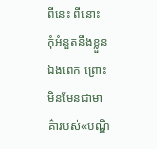ពីនេះ ពីនោះ
កុំអំនួតនឹងខ្លួនឯងពេក ព្រោះមិនមែនជាមាគ៌ារបស់«បណ្ឌិ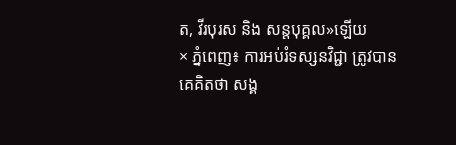ត, វីរបុរស និង សន្តបុគ្គល»ឡើយ
× ភ្នំពេញ៖ ការអប់រំទស្សនវិជ្ជា ត្រូវបានគេគិតថា សង្គ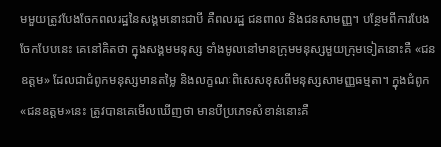មមួយត្រូវបែងចែកពលរដ្ឋនៃសង្គមនោះជាបី គឺពលរដ្ឋ ជនពាល និងជនសាមញ្ញ។ បន្ថែមពីការបែងចែកបែបនេះ គេនៅគិតថា ក្នុងសង្គមមនុស្ស ទាំងមូលនៅមានក្រុមមនុស្សមួយក្រុមទៀតនោះគឺ «ជនឧត្ដម» ដែលជាជំពូកមនុស្សមានតម្លៃ និងលក្ខណៈពិសេសខុសពីមនុស្សសាមញ្ញធម្មតា។ ក្នុងជំពូក«ជនឧត្ដម»នេះ ត្រូវបានគេមើលឃើញថា មានបីប្រភេទសំខាន់នោះគឺ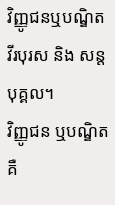វិញ្ញូជនឬបណ្ឌិត វីរបុរស និង សន្តបុគ្គល។
វិញ្ញូជន ឬបណ្ឌិត គឺ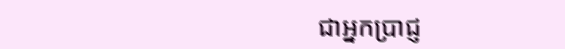ជាអ្នកប្រាជ្ញ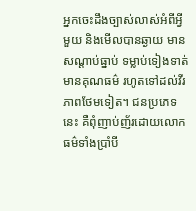អ្នកចេះដឹងច្បាស់លាស់អំពីអ្វីមួយ និងមើលបានឆ្ងាយ មានសណ្ដាប់ធ្នាប់ ទម្លាប់ទៀងទាត់ មានគុណធម៌ រហូតទៅដល់វីរភាពថែមទៀត។ ជនប្រភេទនេះ គឺពុំញាប់ញ័រដោយលោកធម៌ទាំងប្រាំបី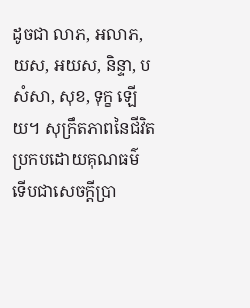ដូចជា លាភ, អលាភ, យស, អយស, និន្ទា, បសំសា, សុខ, ទុក្ខ ឡើយ។ សុក្រឹតភាពនៃជីវិតប្រកបដោយគុណធម៌ ទើបជាសេចក្ដីប្រា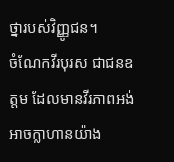ថ្នារបស់វិញ្ញូជន។
ចំណែកវីរបុរស ជាជនឧត្តម ដែលមានវីរភាពអង់អាចក្លាហានយ៉ាង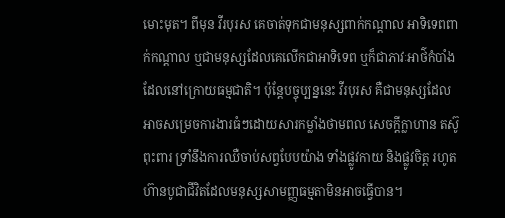មោះមុត។ ពីមុន វីរបុរស គេចាត់ទុកជាមនុស្សពាក់កណ្ដាល អាទិទេពពាក់កណ្ដាល ឬជាមនុស្សដែលគេលើកជាអាទិទេព ឬក៏ជាភាវៈអាថ៌កំបាំងដែលនៅក្រោយធម្មជាតិ។ ប៉ុន្តែបច្ចុប្បន្ននេះ វីរបុរស គឺជាមនុស្សដែលអាចសម្រេចការងារធំៗដោយសារកម្លាំងថាមពល សេចក្ដីក្លាហាន តស៊ូ ពុះពារ ទ្រាំនឹងការឈឺចាប់សព្វបែបយ៉ាង ទាំងផ្លូវកាយ និងផ្លូវចិត្ដ រហូតហ៊ានបូជាជីវិតដែលមនុស្សសាមញ្ញធម្មតាមិនអាចធ្វើបាន។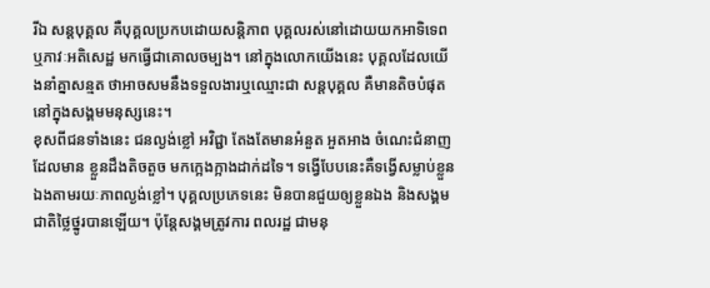រីឯ សន្ដបុគ្គល គឺបុគ្គលប្រកបដោយសន្តិភាព បុគ្គលរស់នៅដោយយកអាទិទេព ឬភាវៈអតិសេដ្ឋ មកធ្វើជាគោលចម្បង។ នៅក្នុងលោកយើងនេះ បុគ្គលដែលយើងនាំគ្នាសន្មត ថាអាចសមនឹងទទួលងារឬឈ្មោះជា សន្ដបុគ្គល គឺមានតិចបំផុតនៅក្នុងសង្គមមនុស្សនេះ។
ខុសពីជនទាំងនេះ ជនល្ងង់ខ្លៅ អវិជ្ជា តែងតែមានអំនួត អួតអាង ចំណេះជំនាញ ដែលមាន ខ្លួនដឹងតិចតួច មកក្អេងក្អាងដាក់ដទៃ។ ទង្វើបែបនេះគឺទង្វើសម្លាប់ខ្លួនឯងតាមរយៈភាពល្ងង់ខ្លៅ។ បុគ្គលប្រភេទនេះ មិនបានជួយឲ្យខ្លួនឯង និងសង្គមជាតិថ្លៃថ្នូរបានឡើយ។ ប៉ុន្តែសង្គមត្រូវការ ពលរដ្ឋ ជាមនុ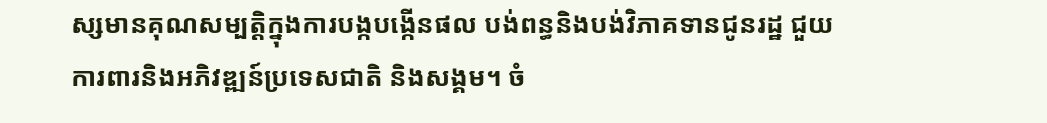ស្សមានគុណសម្បត្តិក្នុងការបង្កបង្កើនផល បង់ពន្ធនិងបង់វិភាគទានជូនរដ្ឋ ជួយការពារនិងអភិវឌ្ឍន៍ប្រទេសជាតិ និងសង្គម។ ចំ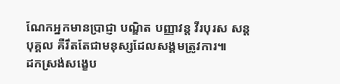ណែកអ្នកមានប្រាជ្ញា បណ្ឌិត បញ្ញាវន្ត វីរបុរស សន្តបុគ្គល គឺរឹតតែជាមនុស្សដែលសង្គមត្រូវការ៕
ដកស្រង់សង្ខេប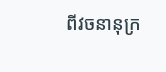ពីវចនានុក្រ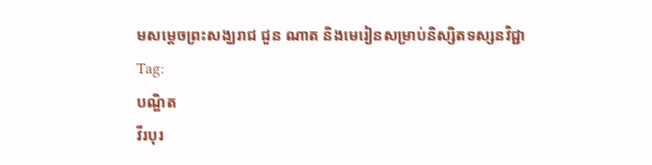មសម្ដេចព្រះសង្ឃរាជ ជួន ណាត និងមេរៀនសម្រាប់និស្សិតទស្សនវិជ្ជា
Tag:
បណ្ឌិត
វីរបុរ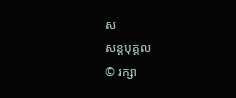ស
សន្តបុគ្គល
© រក្សា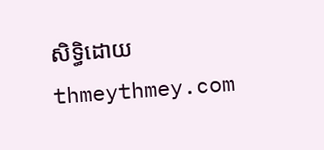សិទ្ធិដោយ thmeythmey.com